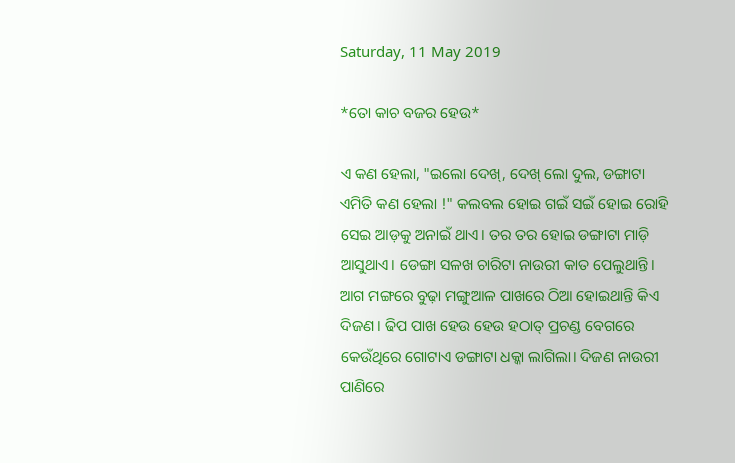Saturday, 11 May 2019

*ତୋ କାଚ ବଜର ହେଉ*

ଏ କଣ ହେଲା, "ଇଲୋ ଦେଖ୍, ଦେଖ୍ ଲୋ ଦୁଲ, ଡଙ୍ଗାଟା ଏମିତି କଣ ହେଲା !" କଲବଲ ହୋଇ ଗଇଁ ସଇଁ ହୋଇ ରୋହି ସେଇ ଆଡ଼କୁ ଅନାଇଁ ଥାଏ। ତର ତର ହୋଇ ଡଙ୍ଗାଟା ମାଡ଼ି ଆସୁଥାଏ। ଡେଙ୍ଗା ସଳଖ ଚାରିଟା ନାଉରୀ କାତ ପେଲୁଥାନ୍ତି। ଆଗ ମଙ୍ଗରେ ବୁଢ଼ା ମଙ୍ଗୁଆଳ ପାଖରେ ଠିଆ ହୋଇଥାନ୍ତି କିଏ ଦିଜଣ। ଢିପ ପାଖ ହେଉ ହେଉ ହଠାତ୍ ପ୍ରଚଣ୍ଡ ବେଗରେ କେଉଁଥିରେ ଗୋଟାଏ ଡଙ୍ଗାଟା ଧକ୍କା ଲାଗିଲା। ଦିଜଣ ନାଉରୀ ପାଣିରେ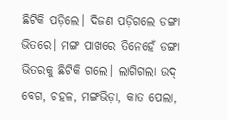ଛିଟିକି ପଡ଼ିଲେ। ଦିଜଣ ପଡ଼ିଗଲେ ଡଙ୍ଗା ଭିତରେ। ମଙ୍ଗ ପାଖରେ ତିନେହେଁ ଡଙ୍ଗା ଭିତରକୁ ଛିଟିକି ଗଲେ। ଲାଗିଗଲା ଉଦ୍ ବେଗ, ଚହଳ, ମଙ୍ଗଭିଡ଼ା, କାତ ପେଲା,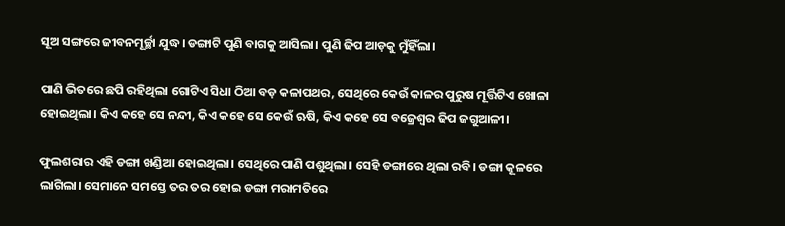ସୂଅ ସଙ୍ଗରେ ଜୀବନମୂର୍ଚ୍ଛା ଯୁଦ୍ଧ। ଡଙ୍ଗାଟି ପୁଣି ବାଗକୁ ଆସିଲା। ପୁଣି ଢିପ ଆଡ଼କୁ ମୁଁହିଁଲା।

ପାଣି ଭିତରେ ଛପି ରହିଥିଲା ଗୋଟିଏ ସିଧା ଠିଆ ବଡ଼ କଳାପଥର, ସେଥିରେ କେଉଁ କାଳର ପୁରୁଷ ମୂର୍ତ୍ତିଟିଏ ଖୋଳା ହୋଇଥିଲା। କିଏ କହେ ସେ ନନ୍ଦୀ, କିଏ କହେ ସେ କେଉଁ ଋଷି, କିଏ କହେ ସେ ବଜ୍ରେଶ୍ୱର ଢିପ ଜଗୁଆଳୀ।

ଫୁଲଶରାର ଏହି ଡଙ୍ଗା ଖଣ୍ଡିଆ ହୋଇଥିଲା। ସେଥିରେ ପାଣି ପଶୁଥିଲା। ସେହି ଡଙ୍ଗାରେ ଥିଲା ରବି। ଡଙ୍ଗା କୂଳରେ ଲାଗିଲା। ସେମାନେ ସମସ୍ତେ ତର ତର ହୋଇ ଡଙ୍ଗା ମରାମତିରେ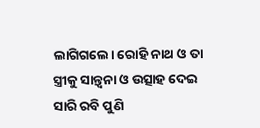ଲାଗିଗଲେ। ରୋହି ନାଥ ଓ ତା ସ୍ତ୍ରୀକୁ ସାନ୍ତ୍ବନା ଓ ଉତ୍ସାହ ଦେଇ ସାରି ରବି ପୁଣି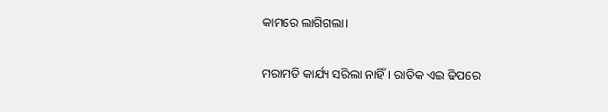କାମରେ ଲାଗିଗଲା।

ମରାମତି କାର୍ଯ୍ୟ ସରିଲା ନାହିଁ। ରାତିକ ଏଇ ଢିପରେ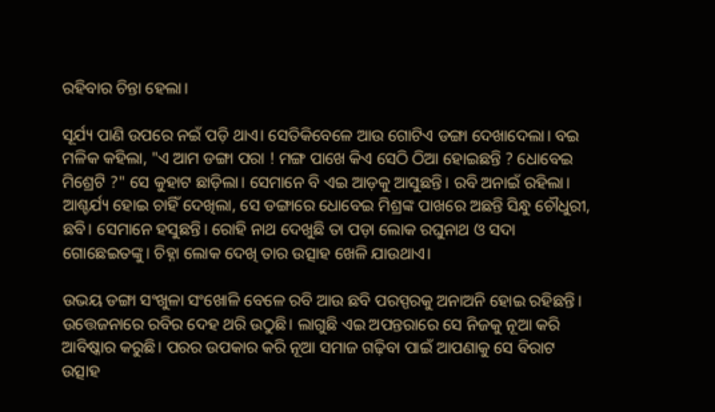ରହିବାର ଚିନ୍ତା ହେଲା।

ସୂର୍ଯ୍ୟ ପାଣି ଉପରେ ନଇଁ ପଡ଼ି ଥାଏ। ସେତିକିବେଳେ ଆଉ ଗୋଟିଏ ଡଙ୍ଗା ଦେଖାଦେଲା। ବଇ ମଳିକ କହିଲା, "ଏ ଆମ ଡଙ୍ଗା ପରା ! ମଙ୍ଗ ପାଖେ କିଏ ସେଠି ଠିଆ ହୋଇଛନ୍ତି ? ଧୋବେଇ ମିଶ୍ରେଟି ?" ସେ କୁହାଟ ଛାଡ଼ିଲା। ସେମାନେ ବି ଏଇ ଆଡ଼କୁ ଆସୁଛନ୍ତି। ରବି ଅନାଇଁ ରହିଲା। ଆଶ୍ଚର୍ଯ୍ୟ ହୋଇ ଚାହିଁ ଦେଖିଲା, ସେ ଡଙ୍ଗାରେ ଧୋବେଇ ମିଶ୍ରଙ୍କ ପାଖରେ ଅଛନ୍ତି ସିନ୍ଧୁ ଚୌଧୁରୀ, ଛବି। ସେମାନେ ହସୁଛନ୍ତି। ରୋହି ନାଥ ଦେଖୁଛି ତା ପଡ଼ା ଲୋକ ରଘୁନାଥ ଓ ସଦା ଗୋଛେଇତଙ୍କୁ। ଚିହ୍ନା ଲୋକ ଦେଖି ତାର ଉତ୍ସାହ ଖେଳି ଯାଉଥାଏ।

ଉଭୟ ଡଙ୍ଗା ସଂଖୁଳା ସଂଖୋଳି ବେଳେ ରବି ଆଉ ଛବି ପରସ୍ପରକୁ ଅନାଅନି ହୋଇ ରହିଛନ୍ତି। ଉତ୍ତେଜନାରେ ରବିର ଦେହ ଥରି ଉଠୁଛି। ଲାଗୁଛି ଏଇ ଅପନ୍ତରାରେ ସେ ନିଜକୁ ନୂଆ କରି ଆବିଷ୍କାର କରୁଛି। ପରର ଉପକାର କରି ନୂଆ ସମାଜ ଗଢ଼ିବା ପାଇଁ ଆପଣାକୁ ସେ ବିରାଟ ଉତ୍ସାହ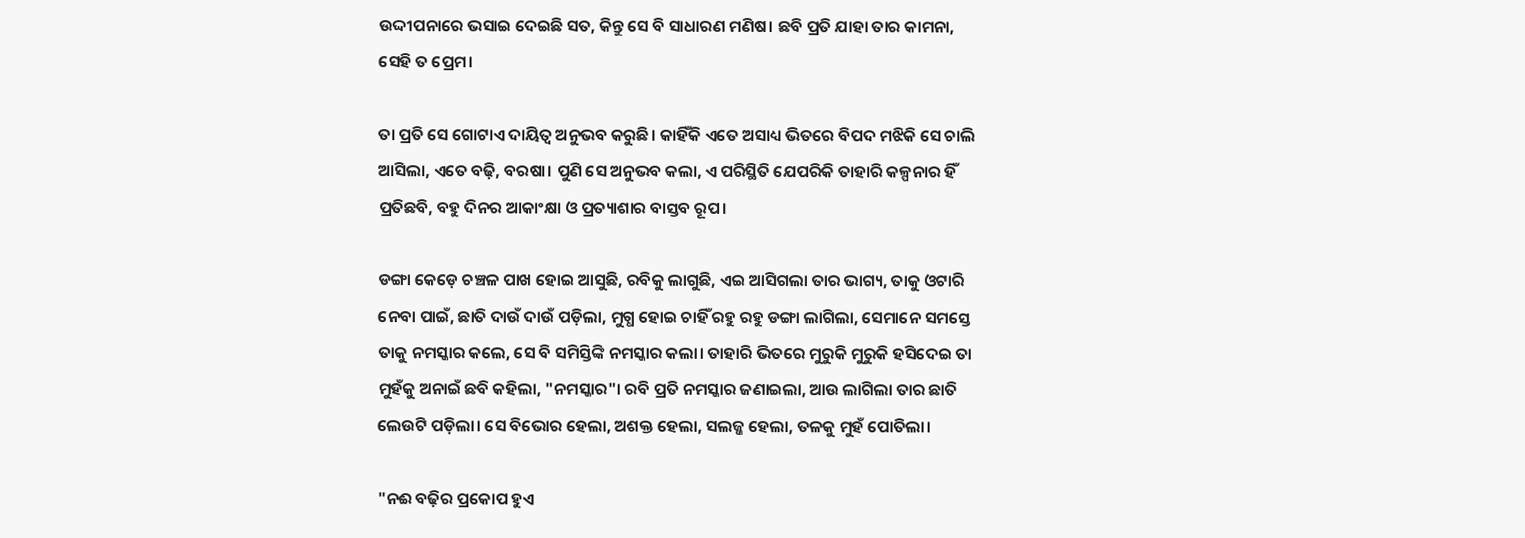ଉଦ୍ଦୀପନାରେ ଭସାଇ ଦେଇଛି ସତ, କିନ୍ତୁ ସେ ବି ସାଧାରଣ ମଣିଷ। ଛବି ପ୍ରତି ଯାହା ତାର କାମନା, ସେହି ତ ପ୍ରେମ।

ତା ପ୍ରତି ସେ ଗୋଟାଏ ଦାୟିତ୍ୱ ଅନୁଭବ କରୁଛି। କାହିଁକି ଏତେ ଅସାଧ୍ୟ ଭିତରେ ବିପଦ ମଝିକି ସେ ଚାଲି ଆସିଲା, ଏତେ ବଢ଼ି, ବରଷା। ପୁଣି ସେ ଅନୁଭବ କଲା, ଏ ପରିସ୍ଥିତି ଯେପରିକି ତାହାରି କଳ୍ପନାର ହିଁ ପ୍ରତିଛବି, ବହୁ ଦିନର ଆକାଂକ୍ଷା ଓ ପ୍ରତ୍ୟାଶାର ବାସ୍ତବ ରୂପ।

ଡଙ୍ଗା କେଡ଼େ ଚଞ୍ଚଳ ପାଖ ହୋଇ ଆସୁଛି, ରବିକୁ ଲାଗୁଛି, ଏଇ ଆସିଗଲା ତାର ଭାଗ୍ୟ, ତାକୁ ଓଟାରି ନେବା ପାଇଁ, ଛାତି ଦାଉଁ ଦାଉଁ ପଡ଼ିଲା, ମୁଗ୍ଧ ହୋଇ ଚାହିଁ ରହୁ ରହୁ ଡଙ୍ଗା ଲାଗିଲା, ସେମାନେ ସମସ୍ତେ ତାକୁ ନମସ୍କାର କଲେ, ସେ ବି ସମିସ୍ତିଙ୍କି ନମସ୍କାର କଲା। ତାହାରି ଭିତରେ ମୁରୁକି ମୁରୁକି ହସିଦେଇ ତା ମୁହଁକୁ ଅନାଇଁ ଛବି କହିଲା, "ନମସ୍କାର"। ରବି ପ୍ରତି ନମସ୍କାର ଜଣାଇଲା, ଆଉ ଲାଗିଲା ତାର ଛାତି ଲେଉଟି ପଡ଼ିଲା। ସେ ବିଭୋର ହେଲା, ଅଶକ୍ତ ହେଲା, ସଲଜ୍ଜ ହେଲା, ତଳକୁ ମୁହଁ ପୋତିଲା।

"ନଈ ବଢ଼ିର ପ୍ରକୋପ ହୁଏ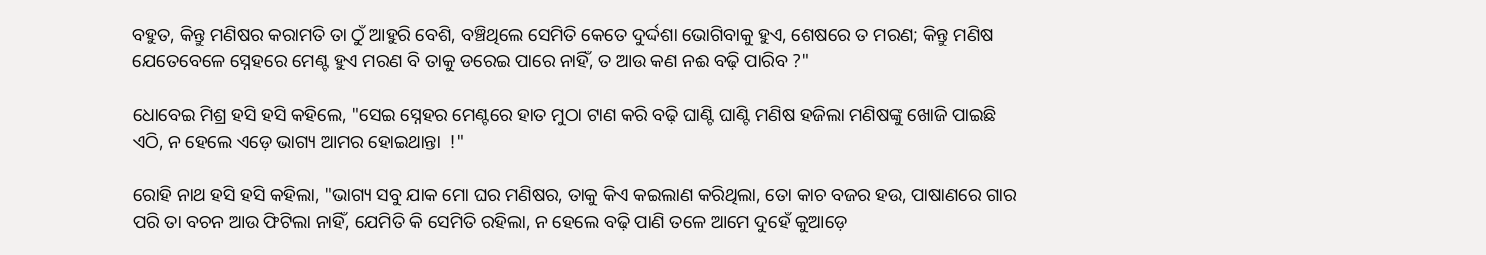ବହୁତ, କିନ୍ତୁ ମଣିଷର କରାମତି ତା ଠୁଁ ଆହୁରି ବେଶି, ବଞ୍ଚିଥିଲେ ସେମିତି କେତେ ଦୁର୍ଦ୍ଦଶା ଭୋଗିବାକୁ ହୁଏ, ଶେଷରେ ତ ମରଣ; କିନ୍ତୁ ମଣିଷ ଯେତେବେଳେ ସ୍ନେହରେ ମେଣ୍ଟ ହୁଏ ମରଣ ବି ତାକୁ ଡରେଇ ପାରେ ନାହିଁ, ତ ଆଉ କଣ ନଈ ବଢ଼ି ପାରିବ ?"

ଧୋବେଇ ମିଶ୍ର ହସି ହସି କହିଲେ, "ସେଇ ସ୍ନେହର ମେଣ୍ଟରେ ହାତ ମୁଠା ଟାଣ କରି ବଢ଼ି ଘାଣ୍ଟି ଘାଣ୍ଟି ମଣିଷ ହଜିଲା ମଣିଷଙ୍କୁ ଖୋଜି ପାଇଛି ଏଠି, ନ ହେଲେ ଏଡ଼େ ଭାଗ୍ୟ ଆମର ହୋଇଥାନ୍ତା  !"

ରୋହି ନାଥ ହସି ହସି କହିଲା, "ଭାଗ୍ୟ ସବୁ ଯାକ ମୋ ଘର ମଣିଷର, ତାକୁ କିଏ କଇଲାଣ କରିଥିଲା, ତୋ କାଚ ବଜର ହଉ, ପାଷାଣରେ ଗାର ପରି ତା ବଚନ ଆଉ ଫିଟିଲା ନାହିଁ, ଯେମିତି କି ସେମିତି ରହିଲା, ନ ହେଲେ ବଢ଼ି ପାଣି ତଳେ ଆମେ ଦୁହେଁ କୁଆଡ଼େ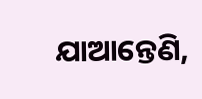ଯାଆନ୍ତେଣି,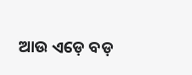ଆଉ ଏଡ଼େ ବଡ଼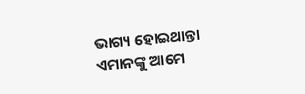ଭାଗ୍ୟ ହୋଇଥାନ୍ତା ଏମାନଙ୍କୁ ଆମେ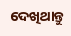ଦେଖିଥାନ୍ତୁ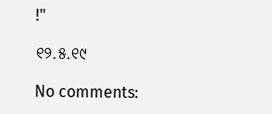!"

୧୨.୫.୧୯

No comments: